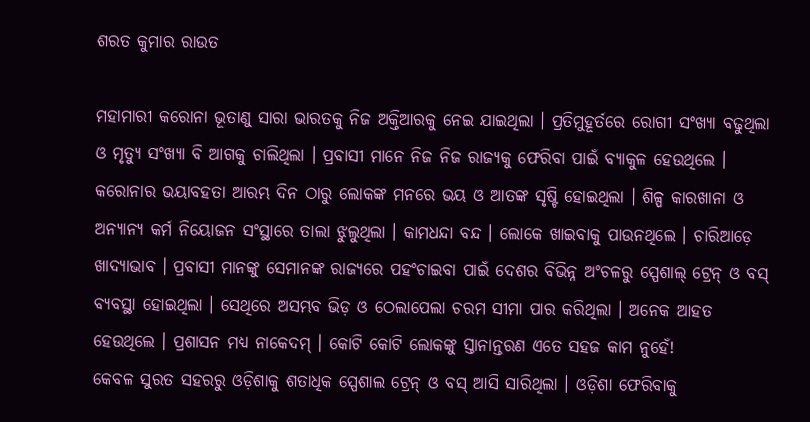ଶରତ କୁମାର ରାଉତ

ମହାମାରୀ କରୋନା ଭୂତାଣୁ ସାରା ଭାରତକୁ ନିଜ ଅକ୍ତିଆରକୁ ନେଇ ଯାଇଥିଲା । ପ୍ରତିମୁହୂର୍ତରେ ରୋଗୀ ସଂଖ୍ୟା ବଢୁଥିଲା ଓ ମୃତ୍ୟୁ ସଂଖ୍ୟା ବି ଆଗକୁ ଚାଲିଥିଲା । ପ୍ରବାସୀ ମାନେ ନିଜ ନିଜ ରାଜ୍ୟକୁ ଫେରିବା ପାଇଁ ବ୍ୟାକୁଳ ହେଉଥିଲେ । କରୋନାର ଭୟାବହତା ଆରମ୍ଭ ଦିନ ଠାରୁ ଲୋକଙ୍କ ମନରେ ଭୟ ଓ ଆତଙ୍କ ସୃଷ୍ଟି ହୋଇଥିଲା । ଶିଳ୍ପ କାରଖାନା ଓ ଅନ୍ୟାନ୍ୟ କର୍ମ ନିୟୋଜନ ସଂସ୍ଥାରେ ତାଲା ଝୁଲୁଥିଲା । କାମଧନ୍ଦା ବନ୍ଦ । ଲୋକେ ଖାଇବାକୁ ପାଉନଥିଲେ । ଚାରିଆଡ଼େ ଖାଦ୍ୟାଭାବ । ପ୍ରବାସୀ ମାନଙ୍କୁ ସେମାନଙ୍କ ରାଜ୍ୟରେ ପହଂଚାଇବା ପାଇଁ ଦେଶର ବିଭିନ୍ନ ଅଂଚଳରୁ ସ୍ପେଶାଲ୍ ଟ୍ରେନ୍ ଓ ବସ୍ ବ୍ୟବସ୍ଥା ହୋଇଥିଲା । ସେଥିରେ ଅସମ୍ଭବ ଭିଡ଼ ଓ ଠେଲାପେଲା ଚରମ ସୀମା ପାର କରିଥିଲା । ଅନେକ ଆହତ ହେଉଥିଲେ । ପ୍ରଶାସନ ମଧ୍ୟ ନାକେଦମ୍ । କୋଟି କୋଟି ଲୋକଙ୍କୁ ସ୍ତାନାନ୍ତରଣ ଏତେ ସହଜ କାମ ନୁହେଁ!
କେବଳ ସୁରତ ସହରରୁ ଓଡ଼ିଶାକୁ ଶତାଧିକ ସ୍ପେଶାଲ ଟ୍ରେନ୍ ଓ ବସ୍ ଆସି ସାରିଥିଲା । ଓଡ଼ିଶା ଫେରିବାକୁ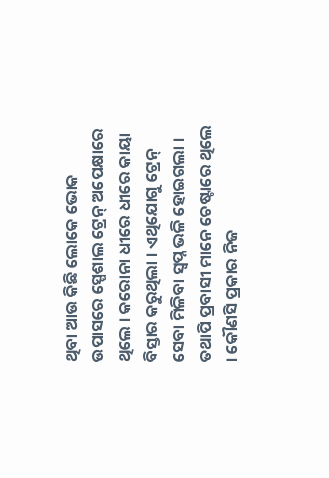ଥିବା ଆଉ କିଛି ଲୋକେ ଭୋକ ଉପାସରେ ସ୍ପେଶାଲ ଟ୍ରେନ୍ ଅପେକ୍ଷାରେ ଥିଲେ । କରୋନା ଧୀରେ ଧୀରେ କାୟା ବିସ୍ତାର କରୁଥିଲା । ଏଥିଯୋଗୁ ଟ୍ରେନ୍ ସେବା ମିଳିବା ସ୍ୱପ୍ନ ଭଳି ହୋଇଗଲା । ତଥାପି ପ୍ରବାସୀ ମାନେ ଚେଷ୍ଟାରେ ଥିଲେ । କୌଣସି ପ୍ରକାର ନିଜ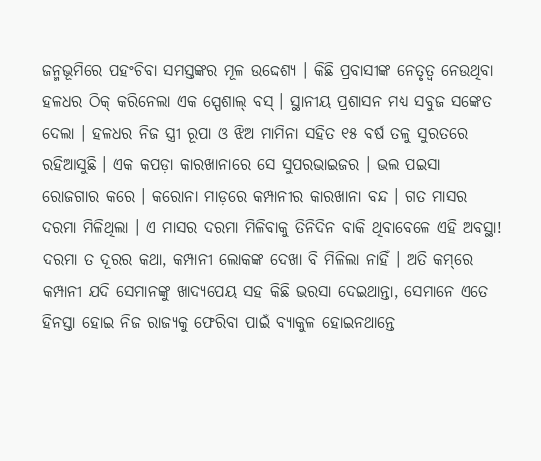ଜନ୍ମଭୂମିରେ ପହଂଚିବା ସମସ୍ତଙ୍କର ମୂଳ ଉଦ୍ଦେଶ୍ୟ । କିଛି ପ୍ରବାସୀଙ୍କ ନେତୃତ୍ୱ ନେଉଥିବା ହଳଧର ଠିକ୍ କରିନେଲା ଏକ ସ୍ପେଶାଲ୍ ବସ୍ । ସ୍ଥାନୀୟ ପ୍ରଶାସନ ମଧ୍ୟ ସବୁଜ ସଙ୍କେତ ଦେଲା । ହଳଧର ନିଜ ସ୍ତ୍ରୀ ରୂପା ଓ ଝିଅ ମାମିନା ସହିତ ୧୫ ବର୍ଷ ତଳୁ ସୁରତରେ ରହିଆସୁଛି । ଏକ କପଡ଼ା କାରଖାନାରେ ସେ ସୁପରଭାଇଜର । ଭଲ ପଇସା ରୋଜଗାର କରେ । କରୋନା ମାଡ଼ରେ କମ୍ପାନୀର କାରଖାନା ବନ୍ଦ । ଗତ ମାସର ଦରମା ମିଳିଥିଲା । ଏ ମାସର ଦରମା ମିଳିବାକୁ ତିନିଦିନ ବାକି ଥିବାବେଳେ ଏହି ଅବସ୍ଥା! ଦରମା ତ ଦୂରର କଥା, କମ୍ପାନୀ ଲୋକଙ୍କ ଦେଖା ବି ମିଳିଲା ନାହିଁ । ଅତି କମ୍‌ରେ କମ୍ପାନୀ ଯଦି ସେମାନଙ୍କୁ ଖାଦ୍ୟପେୟ ସହ କିଛି ଭରସା ଦେଇଥାନ୍ତା, ସେମାନେ ଏତେ ହିନସ୍ତା ହୋଇ ନିଜ ରାଜ୍ୟକୁ ଫେରିବା ପାଇଁ ବ୍ୟାକୁଳ ହୋଇନଥାନ୍ତେ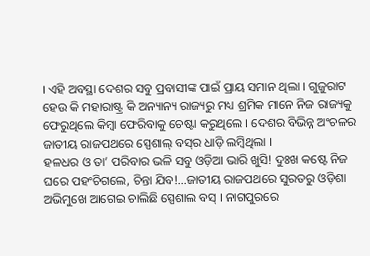। ଏହି ଅବସ୍ଥା ଦେଶର ସବୁ ପ୍ରବାସୀଙ୍କ ପାଇଁ ପ୍ରାୟ ସମାନ ଥିଲା । ଗୁଜୁରାଟ ହେଉ କି ମହାରାଷ୍ଟ୍ର କି ଅନ୍ୟାନ୍ୟ ରାଜ୍ୟରୁ ମଧ୍ୟ ଶ୍ରମିକ ମାନେ ନିଜ ରାଜ୍ୟକୁ ଫେରୁଥିଲେ କିମ୍ବା ଫେରିବାକୁ ଚେଷ୍ଟା କରୁଥିଲେ । ଦେଶର ବିଭିନ୍ନ ଅଂଚଳର ଜାତୀୟ ରାଜପଥରେ ସ୍ପେଶାଲ୍ ବସ୍‌ର ଧାଡ଼ି ଲମ୍ବିଥିଲା ।
ହଳଧର ଓ ତା’ ପରିବାର ଭଳି ସବୁ ଓଡ଼ିଆ ଭାରି ଖୁସି! ଦୁଃଖ କଷ୍ଟେ ନିଜ ଘରେ ପହଂଚିଗଲେ, ଚିନ୍ତା ଯିବ!…ଜାତୀୟ ରାଜପଥରେ ସୁରତରୁ ଓଡ଼ିଶା ଅଭିମୁଖେ ଆଗେଇ ଚାଲିଛି ସ୍ପେଶାଲ ବସ୍ । ନାଗପୁରରେ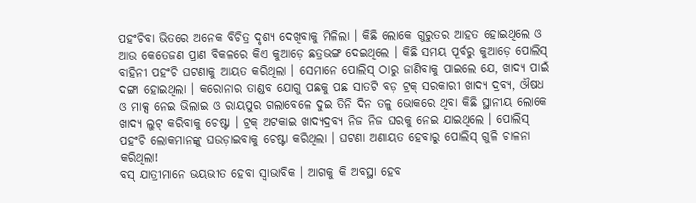ପହଂଚିବା ଭିତରେ ଅନେକ ବିଚିତ୍ର ଦୃଶ୍ୟ ଦେଖିବାକୁ ମିଳିଲା । କିଛି ଲୋକେ ଗୁରୁତର ଆହତ ହୋଇଥିଲେ ଓ ଆଉ କେତେଜଣ ପ୍ରାଣ ବିକଳରେ କିଏ କୁଆଡ଼େ ଛତ୍ରଭଙ୍ଗ ଦେଇଥିଲେ । କିଛି ସମୟ ପୂର୍ବରୁ କୁଆଡ଼େ ପୋଲିସ୍ ବାହିନୀ ପହଂଚି ଘଟଣାକୁ ଆୟତ କରିଥିଲା । ସେମାନେ ପୋଲିସ୍ ଠାରୁ ଜାଣିବାକୁ ପାଇଲେ ଯେ, ଖାଦ୍ୟ ପାଇଁ ଦଙ୍ଗା ହୋଇଥିଲା । କରୋନାର ତାଣ୍ଡବ ଯୋଗୁ ପଛକୁ ପଛ ସାତଟି ବଡ଼ ଟ୍ରକ୍ ସରକାରୀ ଖାଦ୍ୟ ଦ୍ରବ୍ୟ, ଔଷଧ ଓ ମାକ୍ସ ନେଇ ଭିଲାଇ ଓ ରାୟପୁର ଗଲାବେଳେ ଦୁଇ ତିନି ଦିନ ତଳୁ ଭୋକରେ ଥିବା କିଛି ସ୍ଥାନୀୟ ଲୋକେ ଖାଦ୍ୟ ଲୁଟ୍ କରିବାକୁ ଚେଷ୍ଟା । ଟ୍ରକ୍ ଅଟକାଇ ଖାଦ୍ୟଦ୍ରବ୍ୟ ନିଜ ନିଜ ଘରକୁ ନେଇ ଯାଇଥିଲେ । ପୋଲିସ୍ ପହଂଚି ଲୋକମାନଙ୍କୁ ଘଉଡ଼ାଇବାକୁ ଚେଷ୍ଟା କରିଥିଲା । ଘଟଣା ଅଣାୟତ ହେବାରୁ ପୋଲିସ୍ ଗୁଳି ଚାଳନା କରିଥିଲା!
ବସ୍ ଯାତ୍ରୀମାନେ ଭୟଭୀତ ହେବା ସ୍ୱାଭାବିକ । ଆଗକୁ କି ଅବସ୍ଥା ହେବ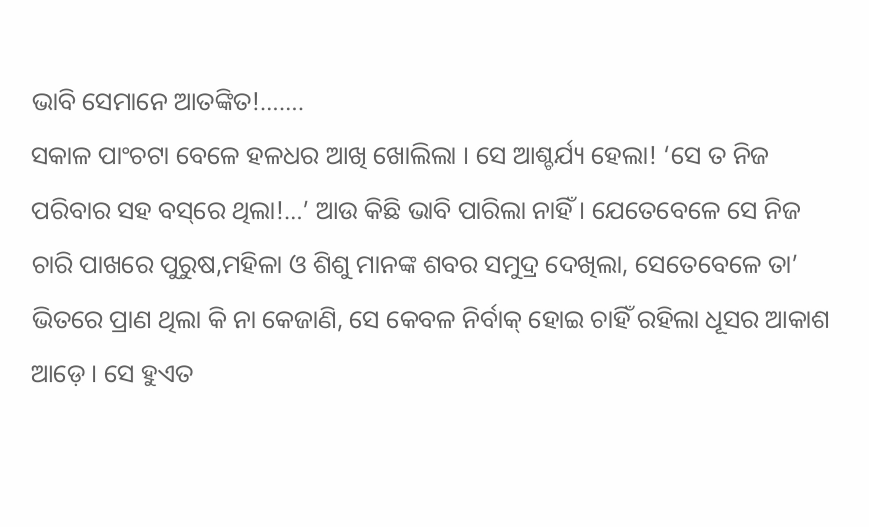ଭାବି ସେମାନେ ଆତଙ୍କିତ!…….
ସକାଳ ପାଂଚଟା ବେଳେ ହଳଧର ଆଖି ଖୋଲିଲା । ସେ ଆଶ୍ଚର୍ଯ୍ୟ ହେଲା! ‘ସେ ତ ନିଜ ପରିବାର ସହ ବସ୍‌ରେ ଥିଲା!…’ ଆଉ କିଛି ଭାବି ପାରିଲା ନାହିଁ । ଯେତେବେଳେ ସେ ନିଜ ଚାରି ପାଖରେ ପୁରୁଷ,ମହିଳା ଓ ଶିଶୁ ମାନଙ୍କ ଶବର ସମୁଦ୍ର ଦେଖିଲା, ସେତେବେଳେ ତା’ ଭିତରେ ପ୍ରାଣ ଥିଲା କି ନା କେଜାଣି, ସେ କେବଳ ନିର୍ବାକ୍ ହୋଇ ଚାହିଁ ରହିଲା ଧୂସର ଆକାଶ ଆଡ଼େ । ସେ ହୁଏତ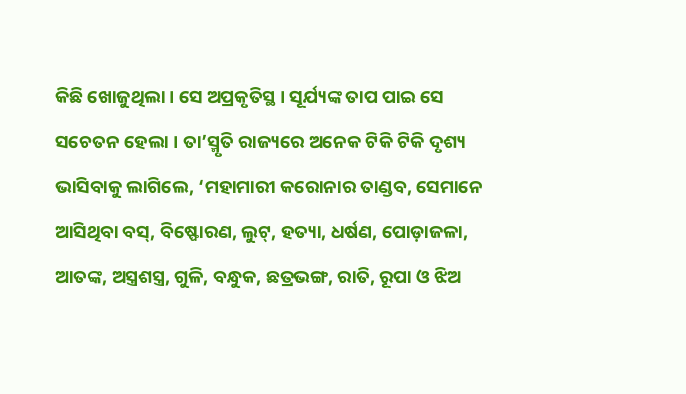କିଛି ଖୋଜୁଥିଲା । ସେ ଅପ୍ରକୃତିସ୍ଥ । ସୂର୍ଯ୍ୟଙ୍କ ତାପ ପାଇ ସେ ସଚେତନ ହେଲା । ତା’ସ୍ମୃତି ରାଜ୍ୟରେ ଅନେକ ଟିକି ଟିକି ଦୃଶ୍ୟ ଭାସିବାକୁ ଲାଗିଲେ, ‘ମହାମାରୀ କରୋନାର ତାଣ୍ଡବ, ସେମାନେ ଆସିଥିବା ବସ୍‌, ବିଷ୍ଫୋରଣ, ଲୁଟ୍‌, ହତ୍ୟା, ଧର୍ଷଣ, ପୋଡ଼ାଜଳା, ଆତଙ୍କ, ଅସ୍ତ୍ରଶସ୍ତ୍ର, ଗୁଳି, ବନ୍ଧୁକ, ଛତ୍ରଭଙ୍ଗ, ରାତି, ରୂପା ଓ ଝିଅ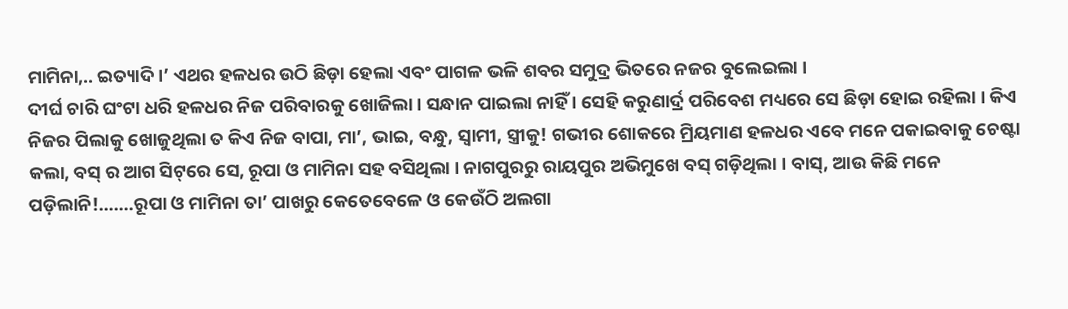ମାମିନା,.. ଇତ୍ୟାଦି ।’ ଏଥର ହଳଧର ଉଠି ଛିଡ଼ା ହେଲା ଏବଂ ପାଗଳ ଭଳି ଶବର ସମୁଦ୍ର ଭିତରେ ନଜର ବୁଲେଇଲା ।
ଦୀର୍ଘ ଚାରି ଘଂଟା ଧରି ହଳଧର ନିଜ ପରିବାରକୁ ଖୋଜିଲା । ସନ୍ଧାନ ପାଇଲା ନାହିଁ । ସେହି କରୁଣାର୍ଦ୍ର ପରିବେଶ ମଧ୍ୟରେ ସେ ଛିଡ଼ା ହୋଇ ରହିଲା । କିଏ ନିଜର ପିଲାକୁ ଖୋଜୁଥିଲା ତ କିଏ ନିଜ ବାପା, ମା’, ଭାଇ, ବନ୍ଧୁ, ସ୍ୱାମୀ, ସ୍ତ୍ରୀକୁ! ଗଭୀର ଶୋକରେ ମ୍ରିୟମାଣ ହଳଧର ଏବେ ମନେ ପକାଇବାକୁ ଚେଷ୍ଟା କଲା, ବସ୍ ର ଆଗ ସିଟ୍‌ରେ ସେ, ରୂପା ଓ ମାମିନା ସହ ବସିଥିଲା । ନାଗପୁରରୁ ରାୟପୁର ଅଭିମୁଖେ ବସ୍ ଗଡ଼ିଥିଲା । ବାସ୍‌, ଆଉ କିଛି ମନେ ପଡ଼ିଲାନି!…….ରୂପା ଓ ମାମିନା ତା’ ପାଖରୁ କେତେବେଳେ ଓ କେଉଁଠି ଅଲଗା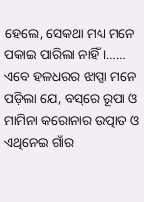ହେଲେ, ସେକଥା ମଧ୍ୟ ମନେ ପକାଇ ପାରିଲା ନାହିଁ ।……
ଏବେ ହଳଧରର ଝାପ୍ସା ମନେ ପଡ଼ିଲା ଯେ, ବସ୍‌ରେ ରୂପା ଓ ମାମିନା କରୋନାର ଉତ୍ପାତ ଓ ଏଥିନେଇ ଗାଁର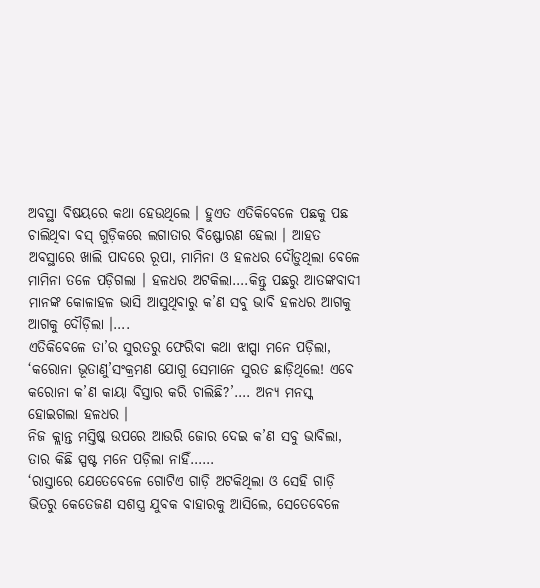ଅବସ୍ଥା ବିଷୟରେ କଥା ହେଉଥିଲେ । ହୁଏତ ଏତିକିବେଳେ ପଛକୁ ପଛ ଚାଲିଥିବା ବସ୍ ଗୁଡ଼ିକରେ ଲଗାତାର ବିଷ୍ଫୋରଣ ହେଲା । ଆହତ ଅବସ୍ଥାରେ ଖାଲି ପାଦରେ ରୂପା, ମାମିନା ଓ ହଳଧର ଦୌଡ଼ୁଥିଲା ବେଳେ ମାମିନା ତଳେ ପଡ଼ିଗଲା । ହଳଧର ଅଟକିଲା….କିନ୍ତୁ ପଛରୁ ଆତଙ୍କବାଦୀ ମାନଙ୍କ କୋଳାହଳ ଭାସି ଆସୁଥିବାରୁ କ’ଣ ସବୁ ଭାବି ହଳଧର ଆଗକୁ ଆଗକୁ ଦୌଡ଼ିଲା ।….
ଏତିକିବେଳେ ତା’ର ସୁରତରୁ ଫେରିବା କଥା ଝାପ୍ସା ମନେ ପଡ଼ିଲା, ‘କରୋନା ଭୂତାଣୁ’ସଂକ୍ରମଣ ଯୋଗୁ ସେମାନେ ସୁରତ ଛାଡ଼ିଥିଲେ! ଏବେ କରୋନା କ’ଣ କାୟା ବିସ୍ତାର କରି ଚାଲିଛି?’…. ଅନ୍ୟ ମନସ୍କ ହୋଇଗଲା ହଳଧର ।
ନିଜ କ୍ଲାନ୍ତ ମସ୍ତିଷ୍କ ଉପରେ ଆଉରି ଜୋର ଦେଇ କ’ଣ ସବୁ ଭାବିଲା, ତାର କିଛି ସ୍ପଷ୍ଟ ମନେ ପଡ଼ିଲା ନାହିଁ……
‘ରାସ୍ତାରେ ଯେତେବେଳେ ଗୋଟିଏ ଗାଡ଼ି ଅଟକିଥିଲା ଓ ସେହି ଗାଡ଼ି ଭିତରୁ କେତେଜଣ ସଶସ୍ତ୍ର ଯୁବକ ବାହାରକୁ ଆସିଲେ, ସେତେବେଳେ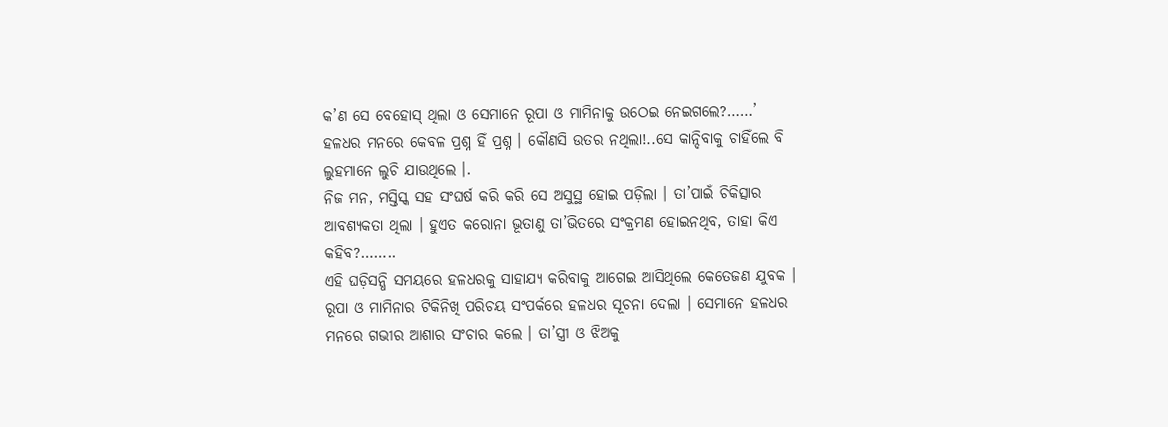କ’ଣ ସେ ବେହୋସ୍ ଥିଲା ଓ ସେମାନେ ରୂପା ଓ ମାମିନାକୁ ଉଠେଇ ନେଇଗଲେ?……’
ହଳଧର ମନରେ କେବଳ ପ୍ରଶ୍ନ ହିଁ ପ୍ରଶ୍ନ । କୌଣସି ଉତର ନଥିଲା!..ସେ କାନ୍ଦିବାକୁ ଚାହିଁଲେ ବି ଲୁହମାନେ ଲୁଚି ଯାଉଥିଲେ ।.
ନିଜ ମନ, ମସ୍ତିସ୍କ ସହ ସଂଘର୍ଷ କରି କରି ସେ ଅସୁସ୍ଥ ହୋଇ ପଡ଼ିଲା । ତା’ପାଇଁ ଚିକିତ୍ସାର ଆବଶ୍ୟକତା ଥିଲା । ହୁଏତ କରୋନା ଭୂତାଣୁ ତା’ଭିତରେ ସଂକ୍ରମଣ ହୋଇନଥିବ, ତାହା କିଏ କହିବ?……..
ଏହି ଘଡ଼ିସନ୍ଧି ସମୟରେ ହଳଧରକୁ ସାହାଯ୍ୟ କରିବାକୁ ଆଗେଇ ଆସିଥିଲେ କେତେଜଣ ଯୁବକ । ରୂପା ଓ ମାମିନାର ଟିକିନିଖି ପରିଚୟ ସଂପର୍କରେ ହଳଧର ସୂଚନା ଦେଲା । ସେମାନେ ହଳଧର ମନରେ ଗଭୀର ଆଶାର ସଂଚାର କଲେ । ତା’ସ୍ତ୍ରୀ ଓ ଝିଅକୁ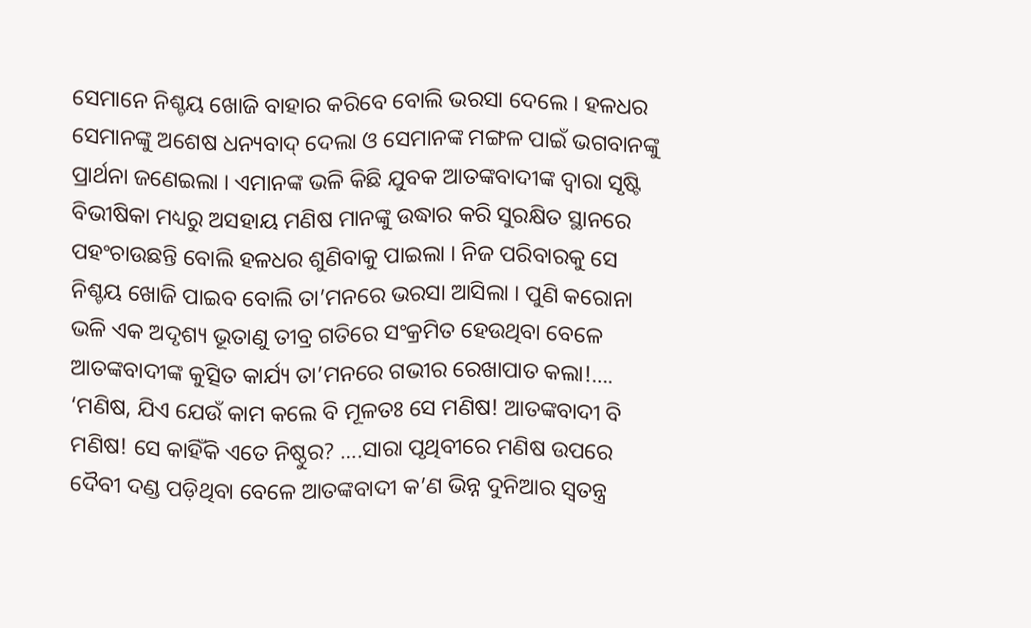ସେମାନେ ନିଶ୍ଚୟ ଖୋଜି ବାହାର କରିବେ ବୋଲି ଭରସା ଦେଲେ । ହଳଧର ସେମାନଙ୍କୁ ଅଶେଷ ଧନ୍ୟବାଦ୍ ଦେଲା ଓ ସେମାନଙ୍କ ମଙ୍ଗଳ ପାଇଁ ଭଗବାନଙ୍କୁ ପ୍ରାର୍ଥନା ଜଣେଇଲା । ଏମାନଙ୍କ ଭଳି କିଛି ଯୁବକ ଆତଙ୍କବାଦୀଙ୍କ ଦ୍ୱାରା ସୃଷ୍ଟି ବିଭୀଷିକା ମଧ୍ୟରୁ ଅସହାୟ ମଣିଷ ମାନଙ୍କୁ ଉଦ୍ଧାର କରି ସୁରକ୍ଷିତ ସ୍ଥାନରେ ପହଂଚାଉଛନ୍ତି ବୋଲି ହଳଧର ଶୁଣିବାକୁ ପାଇଲା । ନିଜ ପରିବାରକୁ ସେ ନିଶ୍ଚୟ ଖୋଜି ପାଇବ ବୋଲି ତା’ମନରେ ଭରସା ଆସିଲା । ପୁଣି କରୋନା ଭଳି ଏକ ଅଦୃଶ୍ୟ ଭୂତାଣୁ ତୀବ୍ର ଗତିରେ ସଂକ୍ରମିତ ହେଉଥିବା ବେଳେ ଆତଙ୍କବାଦୀଙ୍କ କୁତ୍ସିତ କାର୍ଯ୍ୟ ତା’ମନରେ ଗଭୀର ରେଖାପାତ କଲା!….
‘ମଣିଷ, ଯିଏ ଯେଉଁ କାମ କଲେ ବି ମୂଳତଃ ସେ ମଣିଷ! ଆତଙ୍କବାଦୀ ବି ମଣିଷ! ସେ କାହିଁକି ଏତେ ନିଷ୍ଠୁର? ….ସାରା ପୃଥିବୀରେ ମଣିଷ ଉପରେ ଦୈବୀ ଦଣ୍ଡ ପଡ଼ିଥିବା ବେଳେ ଆତଙ୍କବାଦୀ କ’ଣ ଭିନ୍ନ ଦୁନିଆର ସ୍ୱତନ୍ତ୍ର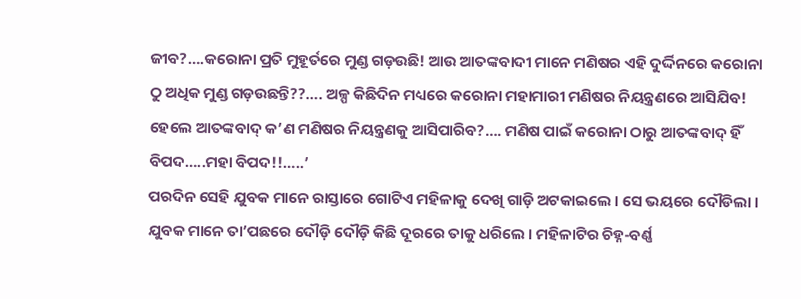ଜୀବ?….କରୋନା ପ୍ରତି ମୁହୂର୍ତରେ ମୁଣ୍ଡ ଗଡ଼ଉଛି! ଆଉ ଆତଙ୍କବାଦୀ ମାନେ ମଣିଷର ଏହି ଦୁର୍ଦ୍ଦିନରେ କରୋନା ଠୁ ଅଧିକ ମୁଣ୍ଡ ଗଡ଼ଉଛନ୍ତି??…. ଅଳ୍ପ କିଛିଦିନ ମଧ୍ୟରେ କରୋନା ମହାମାରୀ ମଣିଷର ନିୟନ୍ତ୍ରଣରେ ଆସିଯିବ! ହେଲେ ଆତଙ୍କବାଦ୍ କ’ଣ ମଣିଷର ନିୟନ୍ତ୍ରଣକୁ ଆସିପାରିବ?…. ମଣିଷ ପାଇଁ କରୋନା ଠାରୁ ଆତଙ୍କବାଦ୍ ହିଁ ବିପଦ…..ମହା ବିପଦ!!…..’
ପରଦିନ ସେହି ଯୁବକ ମାନେ ରାସ୍ତାରେ ଗୋଟିଏ ମହିଳାକୁ ଦେଖି ଗାଡ଼ି ଅଟକାଇଲେ । ସେ ଭୟରେ ଦୌଡିଲା । ଯୁବକ ମାନେ ତା’ପଛରେ ଦୌଡ଼ି ଦୌଡ଼ି କିଛି ଦୂରରେ ତାକୁ ଧରିଲେ । ମହିଳାଟିର ଚିହ୍ନ-ବର୍ଣ୍ଣ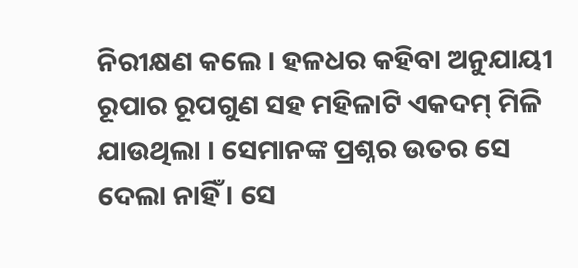ନିରୀକ୍ଷଣ କଲେ । ହଳଧର କହିବା ଅନୁଯାୟୀ ରୂପାର ରୂପଗୁଣ ସହ ମହିଳାଟି ଏକଦମ୍ ମିଳି ଯାଉଥିଲା । ସେମାନଙ୍କ ପ୍ରଶ୍ନର ଉତର ସେ ଦେଲା ନାହିଁ । ସେ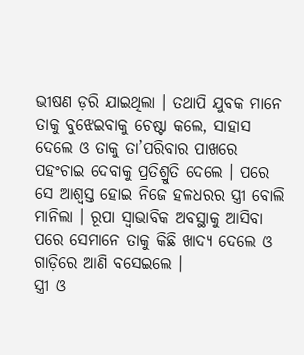ଭୀଷଣ ଡ଼ରି ଯାଇଥିଲା । ତଥାପି ଯୁବକ ମାନେ ତାକୁ ବୁଝେଇବାକୁ ଚେଷ୍ଟା କଲେ, ସାହାସ ଦେଲେ ଓ ତାକୁ ତା’ପରିବାର ପାଖରେ ପହଂଚାଇ ଦେବାକୁ ପ୍ରତିଶ୍ରୁତି ଦେଲେ । ପରେ ସେ ଆଶ୍ୱସ୍ତ ହୋଇ ନିଜେ ହଳଧରର ସ୍ତ୍ରୀ ବୋଲି ମାନିଲା । ରୂପା ସ୍ୱାଭାବିକ ଅବସ୍ଥାକୁ ଆସିବା ପରେ ସେମାନେ ତାକୁ କିଛି ଖାଦ୍ୟ ଦେଲେ ଓ ଗାଡ଼ିରେ ଆଣି ବସେଇଲେ ।
ସ୍ତ୍ରୀ ଓ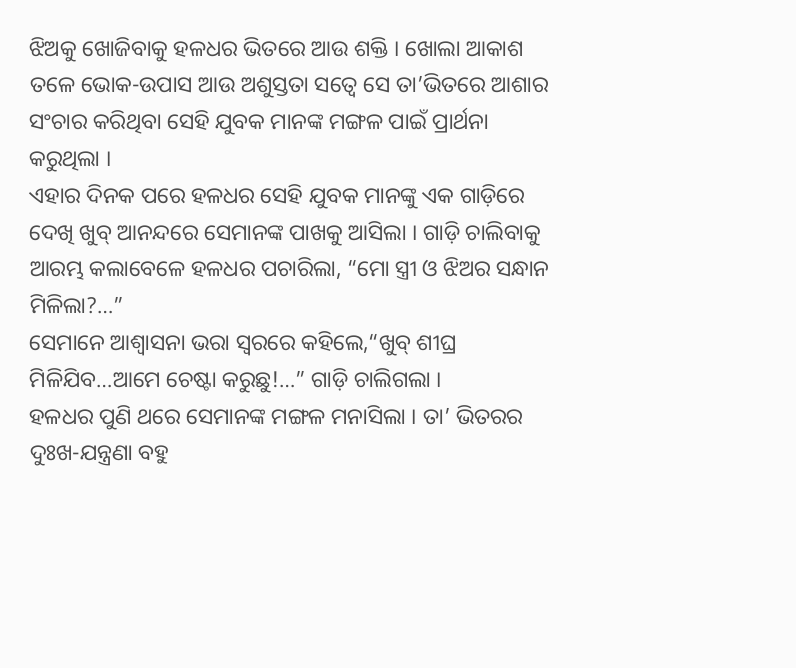ଝିଅକୁ ଖୋଜିବାକୁ ହଳଧର ଭିତରେ ଆଉ ଶକ୍ତି । ଖୋଲା ଆକାଶ ତଳେ ଭୋକ-ଉପାସ ଆଉ ଅଶୁସ୍ତତା ସତ୍ୱେ ସେ ତା’ଭିତରେ ଆଶାର ସଂଚାର କରିଥିବା ସେହି ଯୁବକ ମାନଙ୍କ ମଙ୍ଗଳ ପାଇଁ ପ୍ରାର୍ଥନା କରୁଥିଲା ।
ଏହାର ଦିନକ ପରେ ହଳଧର ସେହି ଯୁବକ ମାନଙ୍କୁ ଏକ ଗାଡ଼ିରେ ଦେଖି ଖୁବ୍ ଆନନ୍ଦରେ ସେମାନଙ୍କ ପାଖକୁ ଆସିଲା । ଗାଡ଼ି ଚାଲିବାକୁ ଆରମ୍ଭ କଲାବେଳେ ହଳଧର ପଚାରିଲା, “ମୋ ସ୍ତ୍ରୀ ଓ ଝିଅର ସନ୍ଧାନ ମିଳିଲା?…”
ସେମାନେ ଆଶ୍ୱାସନା ଭରା ସ୍ୱରରେ କହିଲେ,“ଖୁବ୍ ଶୀଘ୍ର ମିଳିଯିବ…ଆମେ ଚେଷ୍ଟା କରୁଛୁ!…” ଗାଡ଼ି ଚାଲିଗଲା ।
ହଳଧର ପୁଣି ଥରେ ସେମାନଙ୍କ ମଙ୍ଗଳ ମନାସିଲା । ତା’ ଭିତରର ଦୁଃଖ-ଯନ୍ତ୍ରଣା ବହୁ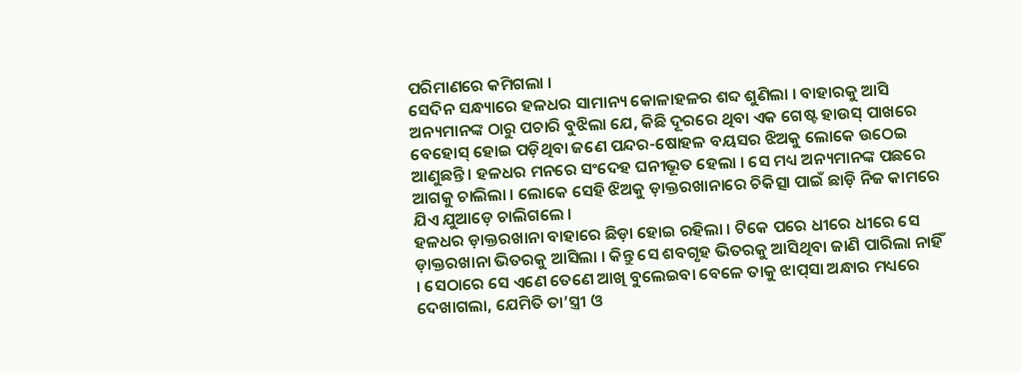ପରିମାଣରେ କମିଗଲା ।
ସେଦିନ ସନ୍ଧ୍ୟାରେ ହଳଧର ସାମାନ୍ୟ କୋଳାହଳର ଶବ୍ଦ ଶୁଣିଲା । ବାହାରକୁ ଆସି ଅନ୍ୟମାନଙ୍କ ଠାରୁ ପଚାରି ବୁଝିଲା ଯେ, କିଛି ଦୂରରେ ଥିବା ଏକ ଗେଷ୍ଟ ହାଉସ୍ ପାଖରେ ବେହୋସ୍ ହୋଇ ପଡ଼ିଥିବା ଜଣେ ପନ୍ଦର-ଷୋହଳ ବୟସର ଝିଅକୁ ଲୋକେ ଉଠେଇ ଆଣୁଛନ୍ତି । ହଳଧର ମନରେ ସଂଦେହ ଘନୀଭୂତ ହେଲା । ସେ ମଧ୍ୟ ଅନ୍ୟମାନଙ୍କ ପଛରେ ଆଗକୁ ଚାଲିଲା । ଲୋକେ ସେହି ଝିଅକୁ ଡ଼ାକ୍ତରଖାନାରେ ଚିକିତ୍ସା ପାଇଁ ଛାଡ଼ି ନିଜ କାମରେ ଯିଏ ଯୁଆଡ଼େ ଚାଲିଗଲେ ।
ହଳଧର ଡ଼ାକ୍ତରଖାନା ବାହାରେ ଛିଡ଼ା ହୋଇ ରହିଲା । ଟିକେ ପରେ ଧୀରେ ଧୀରେ ସେ ଡ଼ାକ୍ତରଖାନା ଭିତରକୁ ଆସିଲା । କିନ୍ତୁ ସେ ଶବଗୃହ ଭିତରକୁ ଆସିଥିବା ଜାଣି ପାରିଲା ନାହିଁ । ସେଠାରେ ସେ ଏଣେ ତେଣେ ଆଖି ବୁଲେଇବା ବେଳେ ତାକୁ ଝାପ୍‌ସା ଅନ୍ଧାର ମଧ୍ୟରେ ଦେଖାଗଲା, ଯେମିତି ତା’ସ୍ତ୍ରୀ ଓ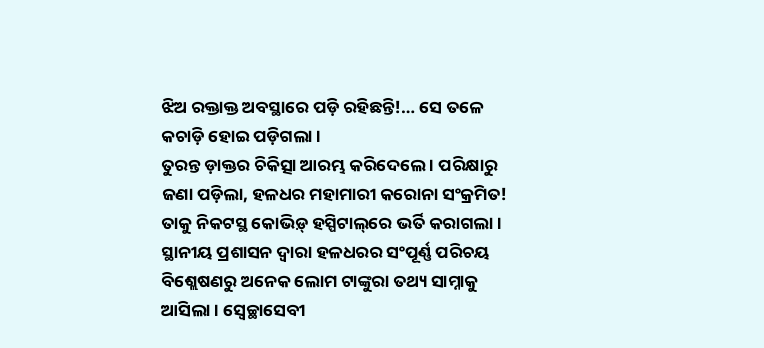ଝିଅ ରକ୍ତାକ୍ତ ଅବସ୍ଥାରେ ପଡ଼ି ରହିଛନ୍ତି!… ସେ ତଳେ କଚାଡ଼ି ହୋଇ ପଡ଼ିଗଲା ।
ତୁରନ୍ତ ଡ଼ାକ୍ତର ଚିକିତ୍ସା ଆରମ୍ଭ କରିଦେଲେ । ପରିକ୍ଷାରୁ ଜଣା ପଡ଼ିଲା, ହଳଧର ମହାମାରୀ କରୋନା ସଂକ୍ରମିତ!
ତାକୁ ନିକଟସ୍ଥ କୋଭିଡ଼୍ ହସ୍ପିଟାଲ୍‌ରେ ଭର୍ତି କରାଗଲା । ସ୍ଥାନୀୟ ପ୍ରଶାସନ ଦ୍ୱାରା ହଳଧରର ସଂପୂର୍ଣ୍ଣ ପରିଚୟ ବିଶ୍ଲେଷଣରୁ ଅନେକ ଲୋମ ଟାଙ୍କୁରା ତଥ୍ୟ ସାମ୍ନାକୁ ଆସିଲା । ସ୍ୱେଚ୍ଛାସେବୀ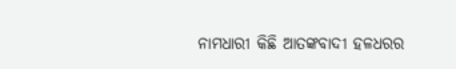ନାମଧାରୀ କିଛି ଆତଙ୍କବାଦୀ ହଳଧରର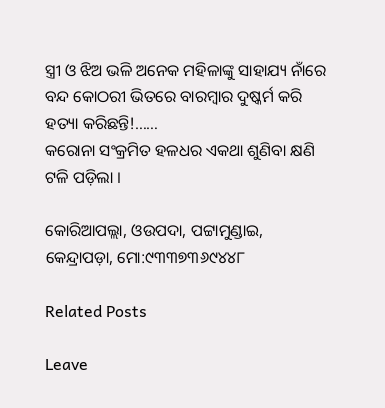ସ୍ତ୍ରୀ ଓ ଝିଅ ଭଳି ଅନେକ ମହିଳାଙ୍କୁ ସାହାଯ୍ୟ ନାଁରେ ବନ୍ଦ କୋଠରୀ ଭିତରେ ବାରମ୍ବାର ଦୁଷ୍କର୍ମ କରି ହତ୍ୟା କରିଛନ୍ତି!……
କରୋନା ସଂକ୍ରମିତ ହଳଧର ଏକଥା ଶୁଣିବା କ୍ଷଣି ଟଳି ପଡ଼ିଲା ।

କୋରିଆପଲ୍ଲା, ଓଉପଦା, ପଟ୍ଟାମୁଣ୍ଡାଇ,
କେନ୍ଦ୍ରାପଡ଼ା, ମୋ:୯୩୩୭୩୬୯୪୪୮

Related Posts

Leave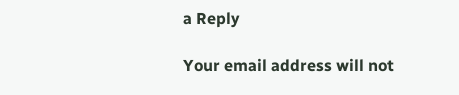a Reply

Your email address will not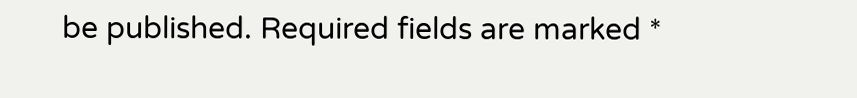be published. Required fields are marked *